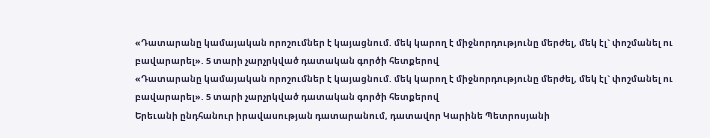«Դատարանը կամայական որոշումներ է կայացնում. մեկ կարող է միջնորդությունը մերժել, մեկ էլ` փոշմանել ու բավարարել». 5 տարի չարչրկված դատական գործի հետքերով
«Դատարանը կամայական որոշումներ է կայացնում. մեկ կարող է միջնորդությունը մերժել, մեկ էլ` փոշմանել ու բավարարել». 5 տարի չարչրկված դատական գործի հետքերով
Երեւանի ընդհանուր իրավասության դատարանում, դատավոր Կարինե Պետրոսյանի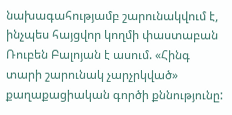նախագահությամբ շարունակվում է, ինչպես հայցվոր կողմի փաստաբան Ռուբեն Բալոյան է ասում. «Հինգ տարի շարունակ չարչրկված» քաղաքացիական գործի քննությունը: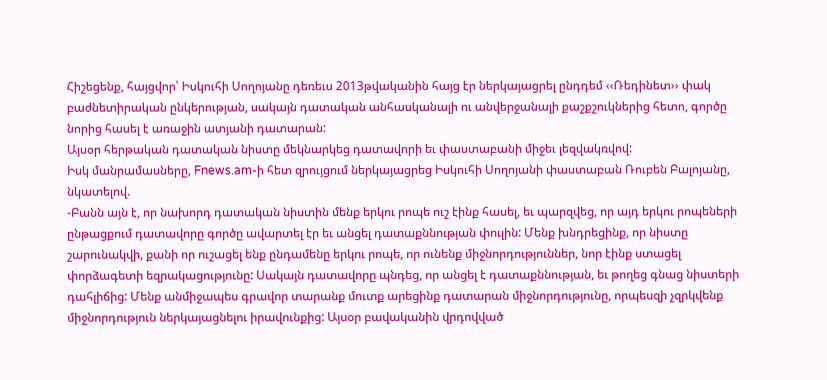Հիշեցենք, հայցվոր՝ Իսկուհի Սողոյանը դեռեւս 2013թվականին հայց էր ներկայացրել ընդդեմ ‹‹Ռեդինետ›› փակ բաժնետիրական ընկերության, սակայն դատական անհասկանալի ու անվերջանալի քաշքշուկներից հետո, գործը նորից հասել է առաջին ատյանի դատարան:
Այսօր հերթական դատական նիստը մեկնարկեց դատավորի եւ փաստաբանի միջեւ լեզվակռվով:
Իսկ մանրամասները, Fnews.am-ի հետ զրույցում ներկայացրեց Իսկուհի Սողոյանի փաստաբան Ռուբեն Բալոյանը, նկատելով.
-Բանն այն է, որ նախորդ դատական նիստին մենք երկու րոպե ուշ էինք հասել, եւ պարզվեց, որ այդ երկու րոպեների ընթացքում դատավորը գործը ավարտել էր եւ անցել դատաքննության փուլին: Մենք խնդրեցինք, որ նիստը շարունակվի, քանի որ ուշացել ենք ընդամենը երկու րոպե, որ ունենք միջնորդություններ, նոր էինք ստացել փորձագետի եզրակացությունը: Սակայն դատավորը պնդեց, որ անցել է դատաքննության, եւ թողեց գնաց նիստերի դահլիճից: Մենք անմիջապես գրավոր տարանք մուտք արեցինք դատարան միջնորդությունը, որպեսզի չզրկվենք միջնորդություն ներկայացնելու իրավունքից: Այսօր բավականին վրդովված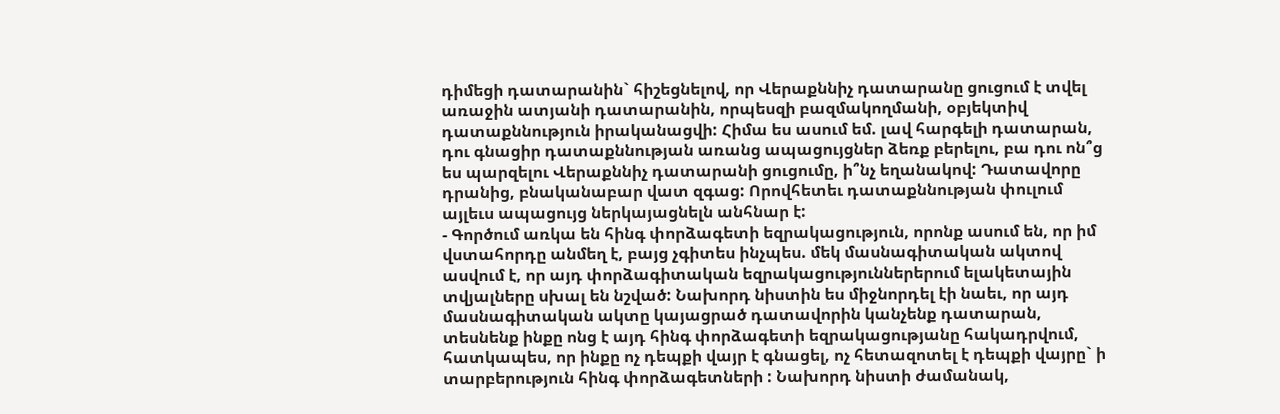դիմեցի դատարանին` հիշեցնելով, որ Վերաքննիչ դատարանը ցուցում է տվել առաջին ատյանի դատարանին, որպեսզի բազմակողմանի, օբյեկտիվ դատաքննություն իրականացվի: Հիմա ես ասում եմ. լավ հարգելի դատարան, դու գնացիր դատաքննության առանց ապացույցներ ձեռք բերելու, բա դու ոն՞ց ես պարզելու Վերաքննիչ դատարանի ցուցումը, ի՞նչ եղանակով: Դատավորը դրանից, բնականաբար վատ զգաց: Որովհետեւ դատաքննության փուլում այլեւս ապացույց ներկայացնելն անհնար է:
- Գործում առկա են հինգ փորձագետի եզրակացություն, որոնք ասում են, որ իմ վստահորդը անմեղ է, բայց չգիտես ինչպես. մեկ մասնագիտական ակտով ասվում է, որ այդ փորձագիտական եզրակացություններերում ելակետային տվյալները սխալ են նշված: Նախորդ նիստին ես միջնորդել էի նաեւ, որ այդ մասնագիտական ակտը կայացրած դատավորին կանչենք դատարան, տեսնենք ինքը ոնց է այդ հինգ փորձագետի եզրակացությանը հակադրվում, հատկապես, որ ինքը ոչ դեպքի վայր է գնացել, ոչ հետազոտել է դեպքի վայրը` ի տարբերություն հինգ փորձագետների : Նախորդ նիստի ժամանակ,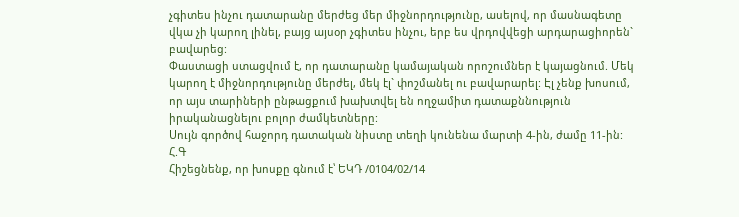չգիտես ինչու դատարանը մերժեց մեր միջնորդությունը, ասելով, որ մասնագետը վկա չի կարող լինել, բայց այսօր չգիտես ինչու, երբ ես վրդովվեցի արդարացիորեն` բավարեց:
Փաստացի ստացվում է, որ դատարանը կամայական որոշումներ է կայացնում. Մեկ կարող է միջնորդությունը մերժել, մեկ էլ` փոշմանել ու բավարարել: Էլ չենք խոսում, որ այս տարիների ընթացքում խախտվել են ողջամիտ դատաքննություն իրականացնելու բոլոր ժամկետները:
Սույն գործով հաջորդ դատական նիստը տեղի կունենա մարտի 4-ին, ժամը 11-ին:
Հ.Գ
Հիշեցնենք, որ խոսքը գնում է՝ ԵԿԴ /0104/02/14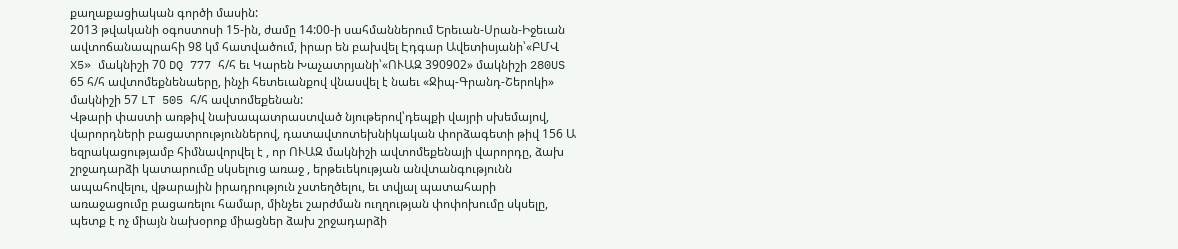քաղաքացիական գործի մասին:
2013 թվականի օգոստոսի 15-ին, ժամը 14:00-ի սահմաններում Երեւան-Սրան-Իջեւան ավտոճանապրահի 98 կմ հատվածում, իրար են բախվել Էդգար Ավետիսյանի՝«ԲՄՎ X5» մակնիշի 70 DQ 777 հ/հ եւ Կարեն Խաչատրյանի՝«ՈՒԱԶ 390902» մակնիշի 280US 65 հ/հ ավտոմեքնենաերը, ինչի հետեւանքով վնասվել է նաեւ «Ջիպ-Գրանդ-Շերոկի» մակնիշի 57 LT 505 հ/հ ավտոմեքենան:
Վթարի փաստի առթիվ նախապատրաստված նյութերով՝դեպքի վայրի սխեմայով, վարորդների բացատրություններով, դատավտոտեխնիկական փորձագետի թիվ 156 Ա եզրակացությամբ հիմնավորվել է , որ ՈՒԱԶ մակնիշի ավտոմեքենայի վարորդը, ձախ շրջադարձի կատարումը սկսելուց առաջ , երթեւեկության անվտանգությունն ապահովելու, վթարային իրադրություն չստեղծելու, եւ տվյալ պատահարի առաջացումը բացառելու համար, մինչեւ շարժման ուղղության փոփոխումը սկսելը, պետք է ոչ միայն նախօրոք միացներ ձախ շրջադարձի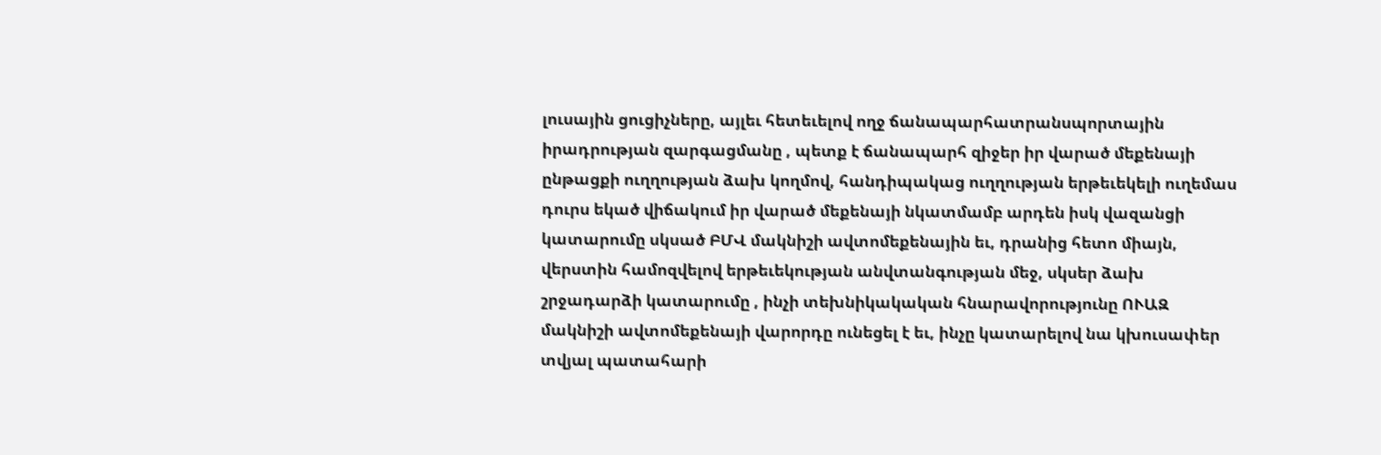լուսային ցուցիչները, այլեւ հետեւելով ողջ ճանապարհատրանսպորտային իրադրության զարգացմանը , պետք է ճանապարհ զիջեր իր վարած մեքենայի ընթացքի ուղղության ձախ կողմով, հանդիպակաց ուղղության երթեւեկելի ուղեմաս դուրս եկած վիճակում իր վարած մեքենայի նկատմամբ արդեն իսկ վազանցի կատարումը սկսած ԲՄՎ մակնիշի ավտոմեքենային եւ, դրանից հետո միայն, վերստին համոզվելով երթեւեկության անվտանգության մեջ, սկսեր ձախ շրջադարձի կատարումը , ինչի տեխնիկակական հնարավորությունը ՈՒԱԶ մակնիշի ավտոմեքենայի վարորդը ունեցել է եւ, ինչը կատարելով նա կխուսափեր տվյալ պատահարի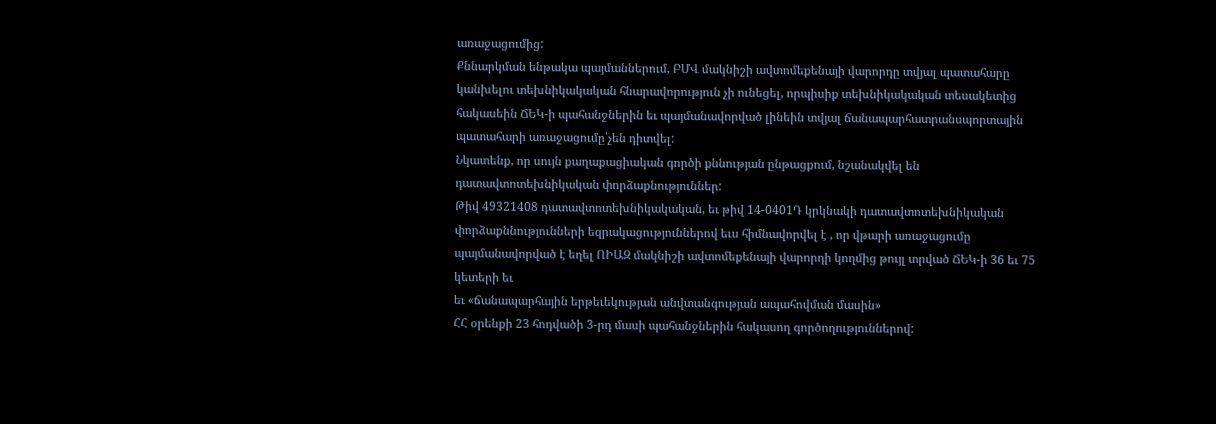առաջացումից:
Քննարկման ենթակա պայմաններում, ԲՄՎ մակնիշի ավտոմեքենայի վարորդը տվյալ պատահարը կանխելու տեխնիկակական հնարավորություն չի ունեցել, որպիսիք տեխնիկակական տեսակետից հակասեին ՃԵԿ-ի պահանջներին եւ պայմանավորված լինեին տվյալ ճանապարհատրանսպորտային պատահարի առաջացումը՝չեն դիտվել:
Նկատենք, որ սույն քաղաքացիական գործի քննության ընթացքում, նշանակվել են դատավտոտեխնիկական փորձաքնություններ:
Թիվ 49321408 դատավտոտեխնիկակական, եւ թիվ 14-0401Դ կրկնակի դատավտոտեխնիկական փորձաքննությունների եզրակացություններով եւս հիմնավորվել է , որ վթարի առաջացումը պայմանավորված է եղել ՈԻԱԶ մակնիշի ավտոմեքենայի վարորդի կողմից թույլ տրված ՃԵԿ-ի 36 եւ 75 կետերի եւ
եւ «ճանապարհային երթեւեկության անվտանգության ապահովման մասին»
ՀՀ օրենքի 23 հոդվածի 3-րդ մասի պահանջներին հակասող գործողություններով: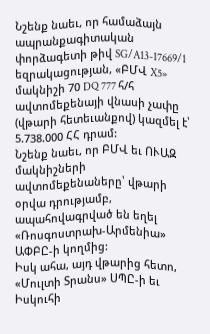Նշենք նաեւ, որ համաձայն ապրանքագիտական փորձագետի թիվ SG/A13-17669/1 եզրակացության, «ԲՄՎ X5» մակնիշի 70 DQ 777 հ/հ ավտոմեքենայի վնասի չափը (վթարի հետեւանքով) կազմել է՝ 5.738.000 ՀՀ դրամ:
Նշենք նաեւ, որ ԲՄՎ եւ ՈՒԱԶ մակնիշների ավտոմեքենաները՝ վթարի օրվա դրությամբ, ապահովագրված են եղել «Ռոսգոստրախ-Արմենիա» ԱՓԲԸ-ի կողմից:
Իսկ ահա, այդ վթարից հետո, «Մուլտի Տրանս» ՍՊԸ-ի եւ Իսկուհի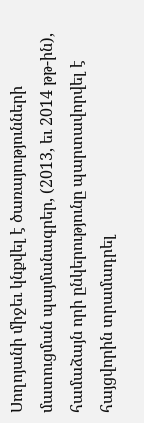Սողոյանի միջեւ կնքվել է ծառայությունների մատուցման պայմանագրեր, (2013, եւ 2014 թթ-ին), համաձայն որի ընկերությունը պարտավորվել է հայցվորին տրամադրել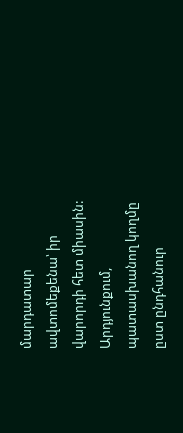մարդատար ավտոմեքենա՝ իր վարորդի հետ միասին:
Արդյունքում, պատասխանող կողմը ըստ ընդհանուր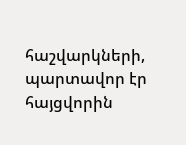հաշվարկների, պարտավոր էր հայցվորին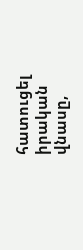հատուցել իրական վնասը,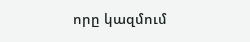որը կազմում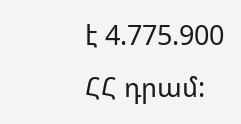է 4.775.900 ՀՀ դրամ: